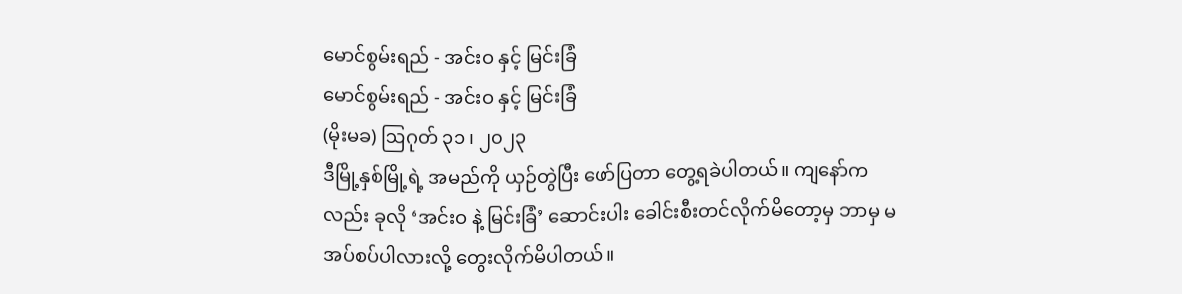မောင်စွမ်းရည် - အင်းဝ နှင့် မြင်းခြံ
မောင်စွမ်းရည် - အင်းဝ နှင့် မြင်းခြံ
(မိုးမခ) ဩဂုတ် ၃၁ ၊ ၂၀၂၃
ဒီမြို့နှစ်မြို့ရဲ့ အမည်ကို ယှဉ်တွဲပြီး ဖော်ပြတာ တွေ့ရခဲပါတယ်။ ကျနော်ကလည်း ခုလို ‘အင်းဝ နဲ့ မြင်းခြံ’ ဆောင်းပါး ခေါင်းစီးတင်လိုက်မိတော့မှ ဘာမှ မအပ်စပ်ပါလားလို့ တွေးလိုက်မိပါတယ်။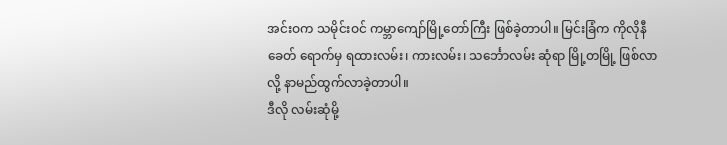အင်းဝက သမိုင်းဝင် ကမ္ဘာကျော်မြို့တော်ကြီး ဖြစ်ခဲ့တာပါ။ မြင်းခြံက ကိုလိုနီခေတ် ရောက်မှ ရထားလမ်း၊ ကားလမ်း၊ သင်္ဘောလမ်း ဆုံရာ မြို့တမြို့ ဖြစ်လာလို့ နာမည်ထွက်လာခဲ့တာပါ။
ဒီလို လမ်းဆုံမို့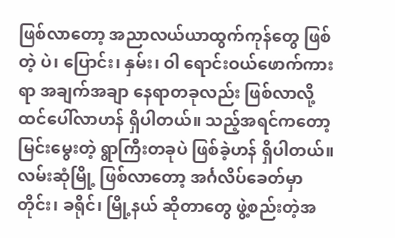ဖြစ်လာတော့ အညာလယ်ယာထွက်ကုန်တွေ ဖြစ်တဲ့ ပဲ၊ ပြောင်း၊ နှမ်း၊ ဝါ ရောင်းဝယ်ဖောက်ကားရာ အချက်အချာ နေရာတခုလည်း ဖြစ်လာလို့ ထင်ပေါ်လာဟန် ရှိပါတယ်။ သည့်အရင်ကတော့ မြင်းမွေးတဲ့ ရွာကြီးတခုပဲ ဖြစ်ခဲ့ဟန် ရှိပါတယ်။ လမ်းဆုံမြို့ ဖြစ်လာတော့ အင်္ဂလိပ်ခေတ်မှာ တိုင်း၊ ခရိုင်၊ မြို့နယ် ဆိုတာတွေ ဖွဲ့စည်းတဲ့အ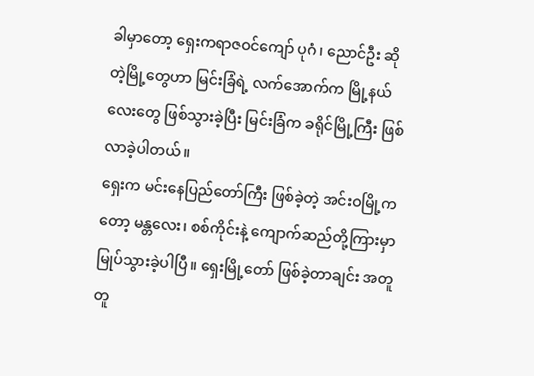ခါမှာတော့ ရှေးကရာဇဝင်ကျော် ပုဂံ၊ ညောင်ဦး ဆိုတဲ့မြို့တွေဟာ မြင်းခြံရဲ့ လက်အောက်က မြို့နယ်လေးတွေ ဖြစ်သွားခဲ့ပြီး မြင်းခြံက ခရိုင်မြို့ကြီး ဖြစ်လာခဲ့ပါတယ်။
ရှေးက မင်းနေပြည်တော်ကြီး ဖြစ်ခဲ့တဲ့ အင်းဝမြို့ကတော့ မန္တလေး၊ စစ်ကိုင်းနဲ့ ကျောက်ဆည်တို့ကြားမှာ မြုပ်သွားခဲ့ပါပြီ။ ရှေးမြို့တော် ဖြစ်ခဲ့တာချင်း အတူတူ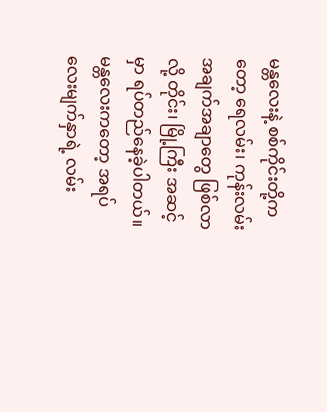မန္တလေးနဲ့ စစ်ကိုင်းတို့ကတော့ ရေလမ်း၊ ကုန်းလမ်း အချက်အချာတွေ ဖြစ်လာလို့ တိုင်း၊ မြို့ကြီး အဆင့်မှာ ရပ်တည်နေခဲ့ပါတယ်။ မန္တလေးကတော့ အရပ်လေးမျက်နှာရဲ့ လမ်း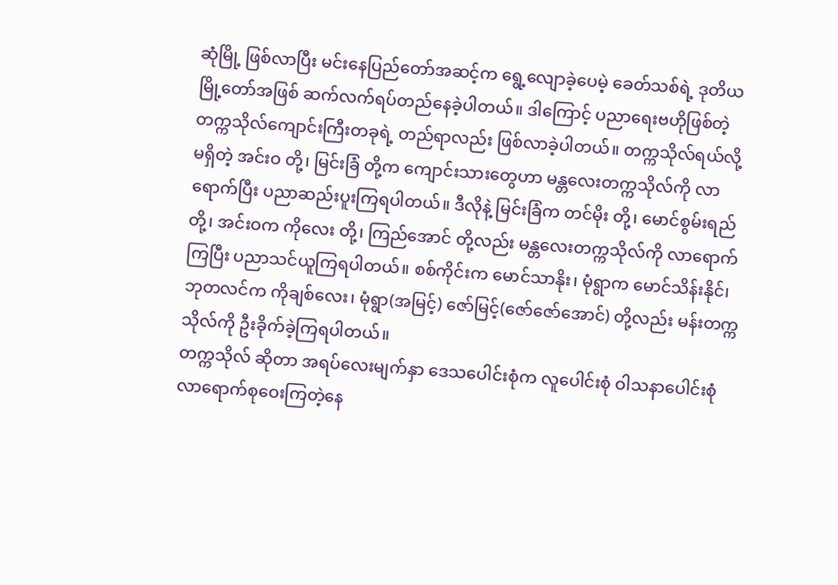ဆုံမြို့ ဖြစ်လာပြီး မင်းနေပြည်တော်အဆင့်က ရွေ့လျောခဲ့ပေမဲ့ ခေတ်သစ်ရဲ့ ဒုတိယမြို့တော်အဖြစ် ဆက်လက်ရပ်တည်နေခဲ့ပါတယ်။ ဒါကြောင့် ပညာရေးဗဟိုဖြစ်တဲ့ တက္ကသိုလ်ကျောင်းကြီးတခုရဲ့ တည်ရာလည်း ဖြစ်လာခဲ့ပါတယ်။ တက္ကသိုလ်ရယ်လို့ မရှိတဲ့ အင်းဝ တို့၊ မြင်းခြံ တို့က ကျောင်းသားတွေဟာ မန္တလေးတက္ကသိုလ်ကို လာရောက်ပြီး ပညာဆည်းပူးကြရပါတယ်။ ဒီလိုနဲ့ မြင်းခြံက တင်မိုး တို့၊ မောင်စွမ်းရည် တို့၊ အင်းဝက ကိုလေး တို့၊ ကြည်အောင် တို့လည်း မန္တလေးတက္ကသိုလ်ကို လာရောက်ကြပြီး ပညာသင်ယူကြရပါတယ်။ စစ်ကိုင်းက မောင်သာနိုး၊ မုံရွာက မောင်သိန်းနိုင်၊ ဘုတလင်က ကိုချစ်လေး၊ မုံရွာ(အမြင့်) ဇော်မြင့်(ဇော်ဇော်အောင်) တို့လည်း မန်းတက္ကသိုလ်ကို ဦးခိုက်ခဲ့ကြရပါတယ်။
တက္ကသိုလ် ဆိုတာ အရပ်လေးမျက်နှာ ဒေသပေါင်းစုံက လူပေါင်းစုံ ဝါသနာပေါင်းစုံ လာရောက်စုဝေးကြတဲ့နေ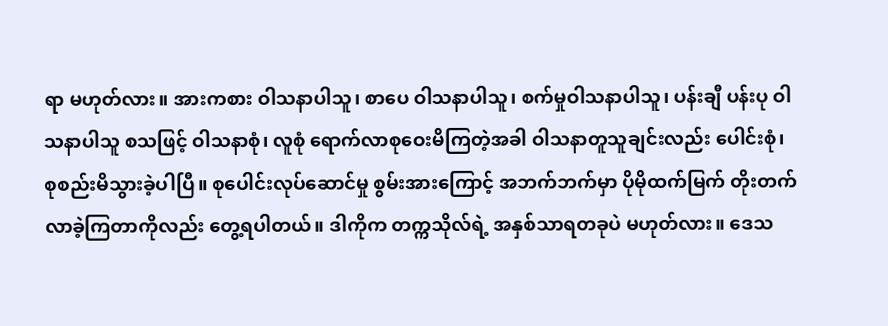ရာ မဟုတ်လား။ အားကစား ဝါသနာပါသူ၊ စာပေ ဝါသနာပါသူ၊ စက်မှုဝါသနာပါသူ၊ ပန်းချီ ပန်းပု ဝါသနာပါသူ စသဖြင့် ဝါသနာစုံ၊ လူစုံ ရောက်လာစုဝေးမိကြတဲ့အခါ ဝါသနာတူသူချင်းလည်း ပေါင်းစုံ၊ စုစည်းမိသွားခဲ့ပါပြီ။ စုပေါင်းလုပ်ဆောင်မှု စွမ်းအားကြောင့် အဘက်ဘက်မှာ ပိုမိုထက်မြက် တိုးတက်လာခဲ့ကြတာကိုလည်း တွေ့ရပါတယ်။ ဒါကိုက တက္ကသိုလ်ရဲ့ အနှစ်သာရတခုပဲ မဟုတ်လား။ ဒေသ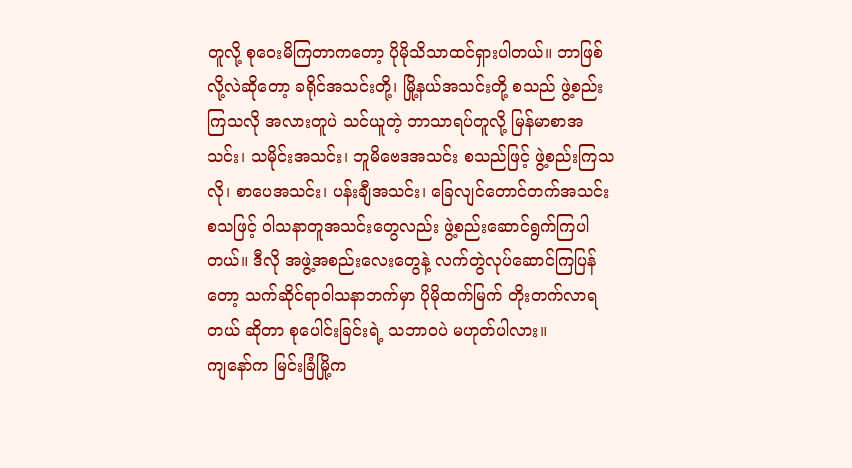တူလို့ စုဝေးမိကြတာကတော့ ပိုမိုသိသာထင်ရှားပါတယ်။ ဘာဖြစ်လို့လဲဆိုတော့ ခရိုင်အသင်းတို့၊ မြို့နယ်အသင်းတို့ စသည် ဖွဲ့စည်းကြသလို အလားတူပဲ သင်ယူတဲ့ ဘာသာရပ်တူလို့ မြန်မာစာအသင်း၊ သမိုင်းအသင်း၊ ဘူမိဗေဒအသင်း စသည်ဖြင့် ဖွဲ့စည်းကြသလို၊ စာပေအသင်း၊ ပန်းချီအသင်း၊ ခြေလျင်တောင်တက်အသင်း စသဖြင့် ဝါသနာတူအသင်းတွေလည်း ဖွဲ့စည်းဆောင်ရွက်ကြပါတယ်။ ဒီလို အဖွဲ့အစည်းလေးတွေနဲ့ လက်တွဲလုပ်ဆောင်ကြပြန်တော့ သက်ဆိုင်ရာဝါသနာဘက်မှာ ပိုမိုထက်မြက် တိုးတက်လာရတယ် ဆိုတာ စုပေါင်းခြင်းရဲ့ သဘာဝပဲ မဟုတ်ပါလား။
ကျနော်က မြင်းခြံမြို့က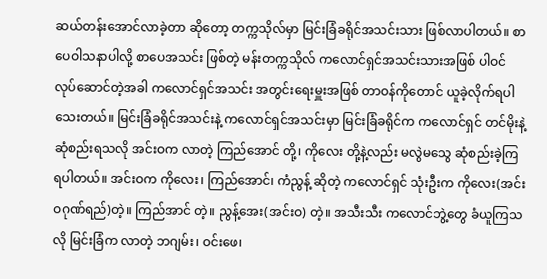ဆယ်တန်းအောင်လာခဲ့တာ ဆိုတော့ တက္ကသိုလ်မှာ မြင်းခြံခရိုင်အသင်းသား ဖြစ်လာပါတယ်။ စာပေဝါသနာပါလို့ စာပေအသင်း ဖြစ်တဲ့ မန်းတက္ကသိုလ် ကလောင်ရှင်အသင်းသားအဖြစ် ပါဝင် လုပ်ဆောင်တဲ့အခါ ကလောင်ရှင်အသင်း အတွင်းရေးမှူးအဖြစ် တာဝန်ကိုတောင် ယူခဲ့လိုက်ရပါသေးတယ်။ မြင်းခြံခရိုင်အသင်းနဲ့ ကလောင်ရှင်အသင်းမှာ မြင်းခြံခရိုင်က ကလောင်ရှင် တင်မိုးနဲ့ ဆုံစည်းရသလို အင်းဝက လာတဲ့ ကြည်အောင် တို့၊ ကိုလေး တို့နဲ့လည်း မလွဲမသွေ ဆုံစည်းခဲ့ကြရပါတယ်။ အင်းဝက ကိုလေး၊ ကြည်အောင်၊ ကံညွန့် ဆိုတဲ့ ကလောင်ရှင် သုံးဦးက ကိုလေး(အင်းဝဂုဏ်ရည်)တဲ့။ ကြည်အာင် တဲ့။ ညွန့်အေး(အင်းဝ) တဲ့။ အသီးသီး ကလောင်ဘွဲ့တွေ ခံယူကြသလို မြင်းခြံက လာတဲ့ ဘဂျမ်း၊ ဝင်းဖေ၊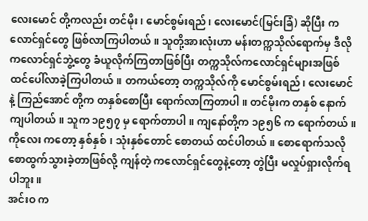လေးမောင် တို့ကလည်း တင်မိုး၊ မောင်စွမ်းရည်၊ လေးမောင်(မြင်းခြံ) ဆိုပြီး ကလောင်ရှင်တွေ ဖြစ်လာကြပါတယ်။ သူတို့အားလုံးဟာ မန်းတက္ကသိုလ်ရောက်မှ ဒီလို ကလောင်ရှင်ဘွဲ့တွေ ခံယူလိုက်ကြတာဖြစ်ပြီး တက္ကသိုလ်ကလောင်ရှင်များအဖြစ် ထင်ပေါ်လာခဲ့ကြပါတယ်။ တကယ်တော့ တက္ကသိုလ်ကို မောင်စွမ်းရည်၊ လေးမောင် နဲ့ ကြည်အောင် တို့က တနှစ်စောပြီး ရောက်လာကြတာပါ။ တင်မိုးက တနှစ် နောက်ကျပါတယ်။ သူက ၁၉၅၇ မှ ရောက်တာပါ။ ကျနော်တို့က ၁၉၅၆ က ရောက်တယ်။ ကိုလေး ကတော့ နှစ်နှစ်၊ သုံးနှစ်တောင် စောတယ် ထင်ပါတယ်။ စောရောက်သလို စောထွက်သွားခဲ့တာဖြစ်လို့ ကျန်တဲ့ ကလောင်ရှင်တွေနဲ့တော့ တွဲပြီး မလှုပ်ရှားလိုက်ရပါဘူး။
အင်းဝ က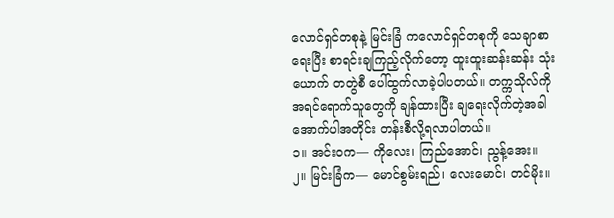လောင်ရှင်တစုနဲ့ မြင်းခြံ ကလောင်ရှင်တစုကို သေချာစာရေးပြီး စာရင်းချကြည့်လိုက်တော့ ထူးထူးဆန်းဆန်း သုံးယောက် တတွဲစီ ပေါ်ထွက်လာခဲ့ပါပတယ်။ တက္ကသိုလ်ကို အရင်ရောက်သူတွေကို ချန်ထားပြီး ချရေးလိုက်တဲ့အခါ အောက်ပါအတိုင်း တန်းစီလို့ရလာပါတယ်။
၁။ အင်းဝက— ကိုလေး၊ ကြည်အောင်၊ ညွန့်အေး။
၂။ မြင်းခြံက— မောင်စွမ်းရည်၊ လေးမောင်၊ တင်မိုး။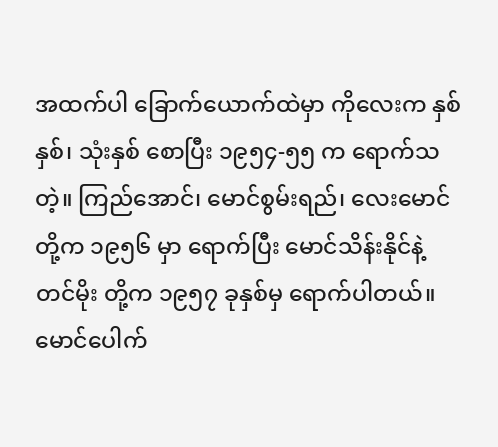အထက်ပါ ခြောက်ယောက်ထဲမှာ ကိုလေးက နှစ်နှစ်၊ သုံးနှစ် စောပြီး ၁၉၅၄-၅၅ က ရောက်သတဲ့။ ကြည်အောင်၊ မောင်စွမ်းရည်၊ လေးမောင် တို့က ၁၉၅၆ မှာ ရောက်ပြီး မောင်သိန်းနိုင်နဲ့ တင်မိုး တို့က ၁၉၅၇ ခုနှစ်မှ ရောက်ပါတယ်။ မောင်ပေါက်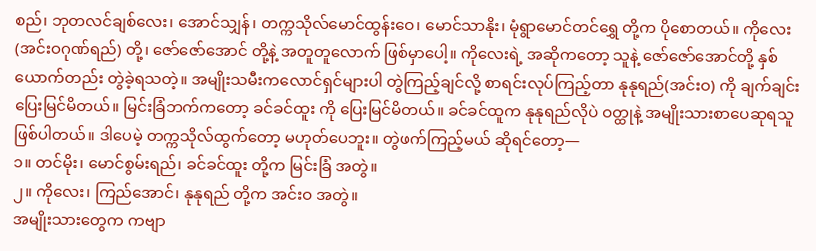စည်၊ ဘုတလင်ချစ်လေး၊ အောင်သျှန်၊ တက္ကသိုလ်မောင်ထွန်းဝေ၊ မောင်သာနိုး၊ မုံရွာမောင်တင်ရွှေ တို့က ပိုစောတယ်။ ကိုလေး(အင်းဝဂုဏ်ရည်) တို့၊ ဇော်ဇော်အောင် တို့နဲ့ အတူတူလောက် ဖြစ်မှာပေါ့။ ကိုလေးရဲ့ အဆိုကတော့ သူနဲ့ ဇော်ဇော်အောင်တို့ နှစ်ယောက်တည်း တွဲခဲ့ရသတဲ့။ အမျိုးသမီးကလောင်ရှင်များပါ တွဲကြည့်ချင်လို့ စာရင်းလုပ်ကြည့်တာ နုနုရည်(အင်းဝ) ကို ချက်ချင်းပြေးမြင်မိတယ်။ မြင်းခြံဘက်ကတော့ ခင်ခင်ထူး ကို ပြေးမြင်မိတယ်။ ခင်ခင်ထူက နုနုရည်လိုပဲ ဝတ္ထုနဲ့ အမျိုးသားစာပေဆုရသူ ဖြစ်ပါတယ်။ ဒါပေမဲ့ တက္ကသိုလ်ထွက်တော့ မဟုတ်ပေဘူး။ တွဲဖက်ကြည့်မယ် ဆိုရင်တော့—
၁။ တင်မိုး၊ မောင်စွမ်းရည်၊ ခင်ခင်ထူး တို့က မြင်းခြံ အတွဲ။
၂။ ကိုလေး၊ ကြည်အောင်၊ နုနုရည် တို့က အင်းဝ အတွဲ။
အမျိုးသားတွေက ကဗျာ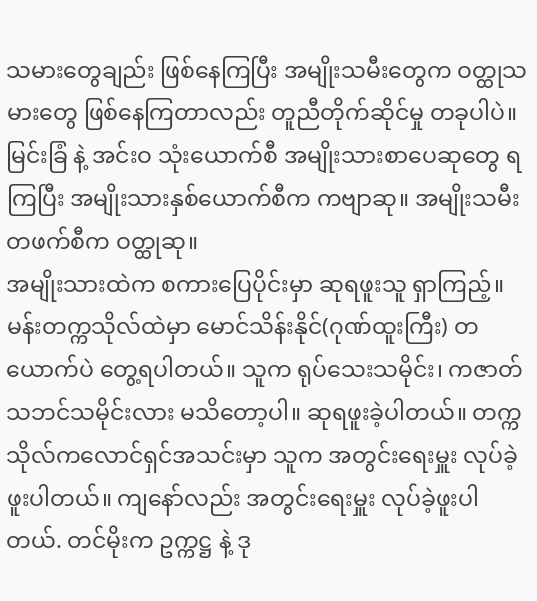သမားတွေချည်း ဖြစ်နေကြပြီး အမျိုးသမီးတွေက ဝတ္ထုသမားတွေ ဖြစ်နေကြတာလည်း တူညီတိုက်ဆိုင်မှု တခုပါပဲ။
မြင်းခြံ နဲ့ အင်းဝ သုံးယောက်စီ အမျိုးသားစာပေဆုတွေ ရကြပြီး အမျိုးသားနှစ်ယောက်စီက ကဗျာဆု။ အမျိုးသမီး တဖက်စီက ဝတ္ထုဆု။
အမျိုးသားထဲက စကားပြေပိုင်းမှာ ဆုရဖူးသူ ရှာကြည့်။ မန်းတက္ကသိုလ်ထဲမှာ မောင်သိန်းနိုင်(ဂုဏ်ထူးကြီး) တယောက်ပဲ တွေ့ရပါတယ်။ သူက ရုပ်သေးသမိုင်း၊ ကဇာတ်သဘင်သမိုင်းလား မသိတော့ပါ။ ဆုရဖူးခဲ့ပါတယ်။ တက္ကသိုလ်ကလောင်ရှင်အသင်းမှာ သူက အတွင်းရေးမှူး လုပ်ခဲ့ဖူးပါတယ်။ ကျနော်လည်း အတွင်းရေးမှူး လုပ်ခဲ့ဖူးပါတယ်. တင်မိုးက ဥက္ကဋ္ဌ နဲ့ ဒု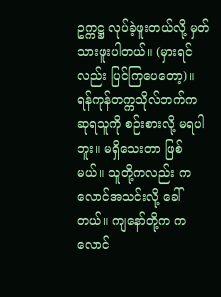ဥက္ကဋ္ဌ လုပ်ခဲ့ဖူးတယ်လို့ မှတ်သားဖူးပါတယ်။ (မှားရင်လည်း ပြင်ကြပေတော့)။ ရန်ကုန်တက္ကသိုလ်ဘက်က ဆုရသူကို စဉ်းစားလို့ မရပါဘူး။ မရှိသေးတာ ဖြစ်မယ်။ သူတို့ကလည်း ကလောင်အသင်းလို့ ခေါ်တယ်။ ကျနော်တို့က ကလောင်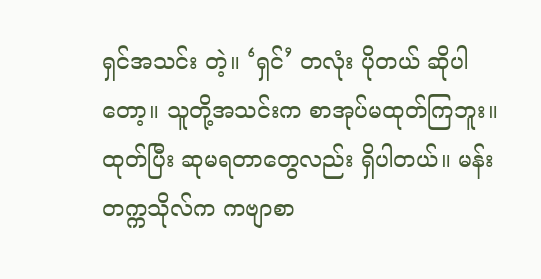ရှင်အသင်း တဲ့။ ‘ရှင်’ တလုံး ပိုတယ် ဆိုပါတော့။ သူတို့အသင်းက စာအုပ်မထုတ်ကြဘူး။ ထုတ်ပြီး ဆုမရတာတွေလည်း ရှိပါတယ်။ မန်းတက္ကသိုလ်က ကဗျာစာ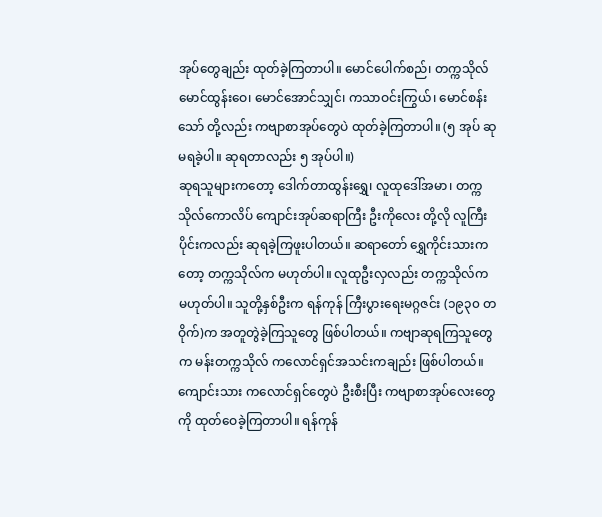အုပ်တွေချည်း ထုတ်ခဲ့ကြတာပါ။ မောင်ပေါက်စည်၊ တက္ကသိုလ်မောင်ထွန်းဝေ၊ မောင်အောင်သျှင်၊ ကသာဝင်းကြွယ်၊ မောင်စန်းသော် တို့လည်း ကဗျာစာအုပ်တွေပဲ ထုတ်ခဲ့ကြတာပါ။ (၅ အုပ် ဆုမရခဲ့ပါ။ ဆုရတာလည်း ၅ အုပ်ပါ။)
ဆုရသူများကတော့ ဒေါက်တာထွန်းရွှေ၊ လူထုဒေါ်အမာ၊ တက္ကသိုလ်ကောလိပ် ကျောင်းအုပ်ဆရာကြီး ဦးကိုလေး တို့လို လူကြီးပိုင်းကလည်း ဆုရခဲ့ကြဖူးပါတယ်။ ဆရာတော် ရွှေကိုင်းသားကတော့ တက္ကသိုလ်က မဟုတ်ပါ။ လူထုဦးလှလည်း တက္ကသိုလ်က မဟုတ်ပါ။ သူတို့နှစ်ဦးက ရန်ကုန် ကြီးပွားရေးမဂ္ဂဇင်း (၁၉၃၀ တဝိုက်)က အတူတွဲခဲ့ကြသူတွေ ဖြစ်ပါတယ်။ ကဗျာဆုရကြသူတွေက မန်းတက္ကသိုလ် ကလောင်ရှင်အသင်းကချည်း ဖြစ်ပါတယ်။ ကျောင်းသား ကလောင်ရှင်တွေပဲ ဦးစီးပြီး ကဗျာစာအုပ်လေးတွေကို ထုတ်ဝေခဲ့ကြတာပါ။ ရန်ကုန်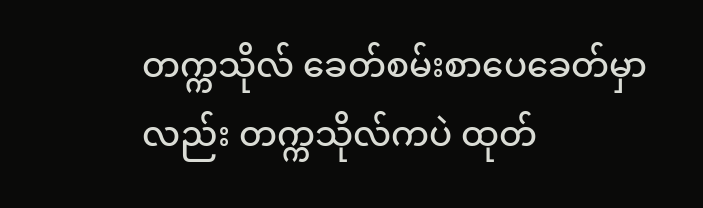တက္ကသိုလ် ခေတ်စမ်းစာပေခေတ်မှာလည်း တက္ကသိုလ်ကပဲ ထုတ်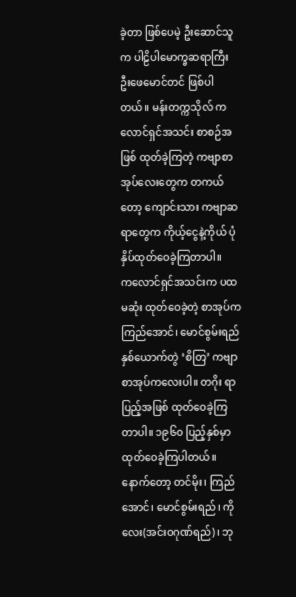ခဲ့တာ ဖြစ်ပေမဲ့ ဦးဆောင်သူက ပါဠိပါမောက္ခဆရာကြီး ဦးဖေမောင်တင် ဖြစ်ပါတယ်။ မန်းတက္ကသိုလ် ကလောင်ရှင်အသင်း စာစဉ်အဖြစ် ထုတ်ခဲ့ကြတဲ့ ကဗျာစာအုပ်လေးတွေက တကယ်တော့ ကျောင်းသား ကဗျာဆရာတွေက ကိုယ့်ငွေနဲ့ကိုယ် ပုံနှိပ်ထုတ်ဝေခဲ့ကြတာပါ။
ကလောင်ရှင်အသင်းက ပထမဆုံး ထုတ်ဝေခဲ့တဲ့ စာအုပ်က ကြည်အောင်၊ မောင်စွမ်းရည် နှစ်ယောက်တွဲ ‘စိတြ’ ကဗျာစာအုပ်ကလေးပါ။ တဂိုး ရာပြည့်အဖြစ် ထုတ်ဝေခဲ့ကြတာပါ။ ၁၉၆၀ ပြည့်နှစ်မှာ ထုတ်ဝေခဲ့ကြပါတယ်။ နောက်တော့ တင်မိုး၊ ကြည်အောင်၊ မောင်စွမ်းရည်၊ ကိုလေး(အင်းဝဂုဏ်ရည်)၊ ဘု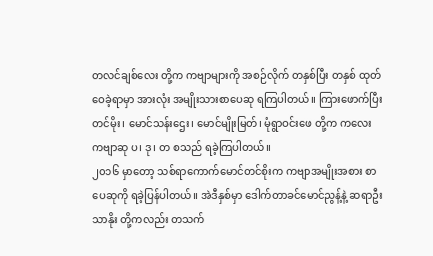တလင်ချစ်လေး တို့က ကဗျာများကို အစဉ်လိုက် တနှစ်ပြီး တနှစ် ထုတ်ဝေခဲ့ရာမှာ အားလုံး အမျိုးသားစာပေဆု ရကြပါတယ်။ ကြားဖောက်ပြီး တင်မိုး၊ မောင်သန်းဌေး၊ မောင်မျိုးမြတ်၊ မုံရွာဝင်းဖေ တို့က ကလေးကဗျာဆု ပ၊ ဒု၊ တ စသည် ရခဲ့ကြပါတယ်။
၂၀၁၆ မှာတော့ သစ်ရာကောက်မောင်တင်စိုးက ကဗျာအမျိုးအစား စာပေဆုကို ရခဲ့ပြန်ပါတယ်။ အဲဒီနှစ်မှာ ဒေါက်တာခင်မောင်ညွန့်နဲ့ ဆရာဦးသာနိုး တို့ကလည်း တသက်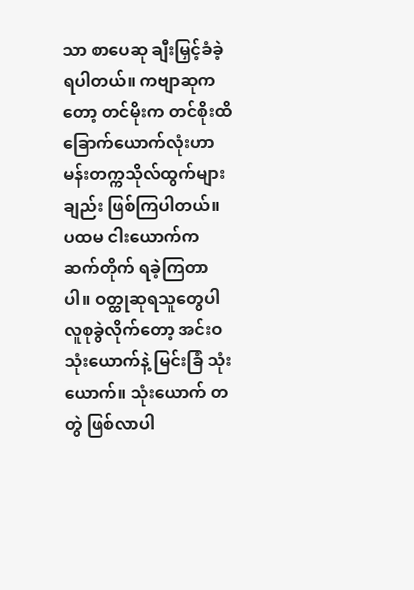သာ စာပေဆု ချီးမြှင့်ခံခဲ့ရပါတယ်။ ကဗျာဆုကတော့ တင်မိုးက တင်စိုးထိ ခြောက်ယောက်လုံးဟာ မန်းတက္ကသိုလ်ထွက်များချည်း ဖြစ်ကြပါတယ်။ ပထမ ငါးယောက်က ဆက်တိုက် ရခဲ့ကြတာပါ။ ဝတ္ထုဆုရသူတွေပါ လူစုခွဲလိုက်တော့ အင်းဝ သုံးယောက်နဲ့ မြင်းခြံ သုံးယောက်။ သုံးယောက် တတွဲ ဖြစ်လာပါ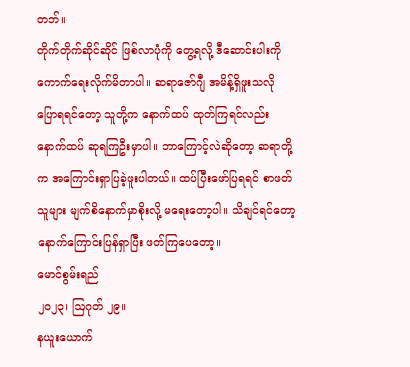တဘ်။
တိုက်တိုက်ဆိုင်ဆိုင် ဖြစ်လာပုံကို တွေ့ရလို့ ဒီဆောင်းပါးကို ကောက်ရေးလိုက်မိတာပါ။ ဆရာဇော်ဂျီ အမိန့်ရှိဖူးသလို ပြောရရင်တော့ သူတို့က နောက်ထပ် ထုတ်ကြရင်လည်း နောက်ထပ် ဆုရကြဦးမှာပါ။ ဘာကြောင့်လဲဆိုတော့ ဆရာတို့က အကြောင်းရှာပြခဲ့ဖူးပါတယ်။ ထပ်ပြီးဖော်ပြရရင် စာဖတ်သူများ မျက်စိနောက်မှာစိုးလို့ မရေးတော့ပါ။ သိချင်ရင်တော့ နောက်ကြောင်းပြန်ရှာပြီး ဖတ်ကြပေတော့။
မောင်စွမ်းရည်
၂၀၂၃၊ ဩဂုတ် ၂၉။
နယူးယောက်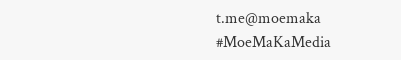t.me@moemaka
#MoeMaKaMedia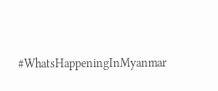#WhatsHappeningInMyanmar